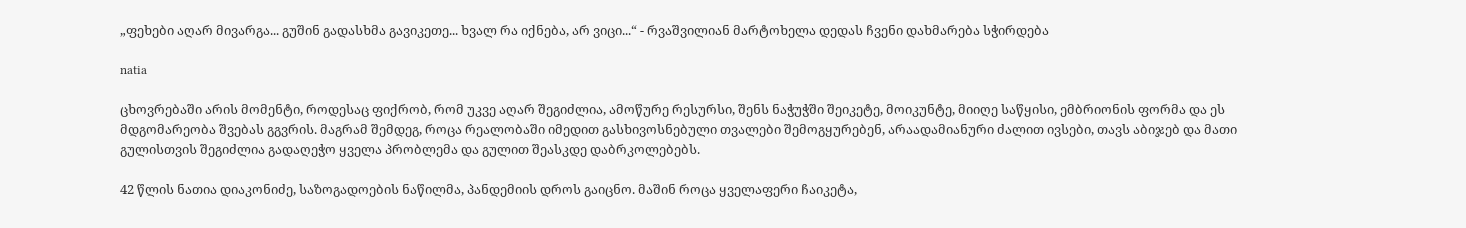„ფეხები აღარ მივარგა... გუშინ გადასხმა გავიკეთე... ხვალ რა იქნება, არ ვიცი...“ - რვაშვილიან მარტოხელა დედას ჩვენი დახმარება სჭირდება

natia

ცხოვრებაში არის მომენტი, როდესაც ფიქრობ, რომ უკვე აღარ შეგიძლია, ამოწურე რესურსი, შენს ნაჭუჭში შეიკეტე, მოიკუნტე, მიიღე საწყისი, ემბრიონის ფორმა და ეს მდგომარეობა შვებას გგვრის. მაგრამ შემდეგ, როცა რეალობაში იმედით გასხივოსნებული თვალები შემოგყურებენ, არაადამიანური ძალით ივსები, თავს აბიჯებ და მათი გულისთვის შეგიძლია გადაღეჭო ყველა პრობლემა და გულით შეასკდე დაბრკოლებებს.

42 წლის ნათია დიაკონიძე, საზოგადოების ნაწილმა, პანდემიის დროს გაიცნო. მაშინ როცა ყველაფერი ჩაიკეტა,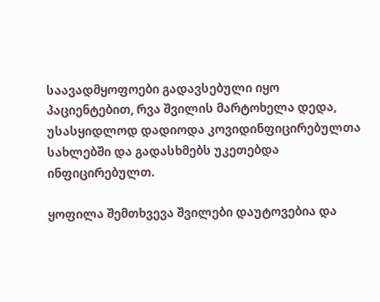საავადმყოფოები გადავსებული იყო პაციენტებით, რვა შვილის მარტოხელა დედა, უსასყიდლოდ დადიოდა კოვიდინფიცირებულთა სახლებში და გადასხმებს უკეთებდა ინფიცირებულთ.

ყოფილა შემთხვევა შვილები დაუტოვებია და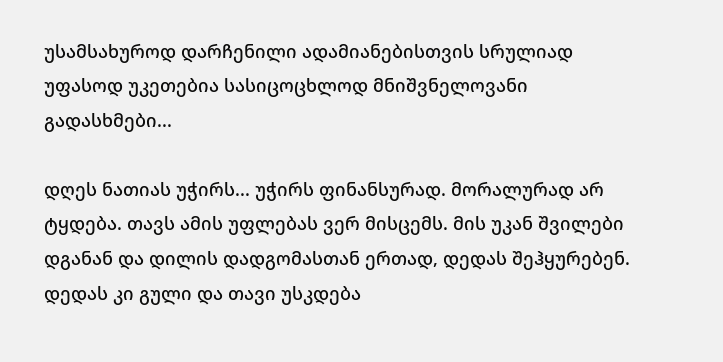უსამსახუროდ დარჩენილი ადამიანებისთვის სრულიად უფასოდ უკეთებია სასიცოცხლოდ მნიშვნელოვანი გადასხმები...

დღეს ნათიას უჭირს... უჭირს ფინანსურად. მორალურად არ ტყდება. თავს ამის უფლებას ვერ მისცემს. მის უკან შვილები დგანან და დილის დადგომასთან ერთად, დედას შეჰყურებენ. დედას კი გული და თავი უსკდება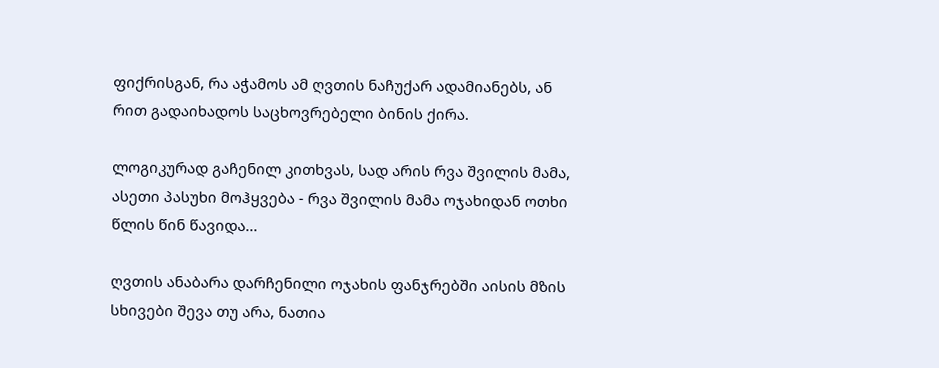ფიქრისგან, რა აჭამოს ამ ღვთის ნაჩუქარ ადამიანებს, ან რით გადაიხადოს საცხოვრებელი ბინის ქირა.

ლოგიკურად გაჩენილ კითხვას, სად არის რვა შვილის მამა, ასეთი პასუხი მოჰყვება - რვა შვილის მამა ოჯახიდან ოთხი წლის წინ წავიდა...

ღვთის ანაბარა დარჩენილი ოჯახის ფანჯრებში აისის მზის სხივები შევა თუ არა, ნათია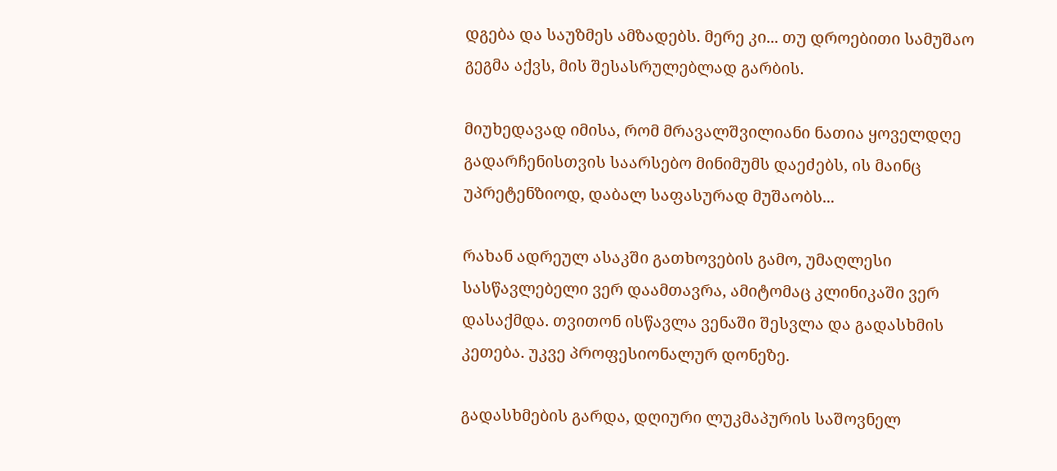დგება და საუზმეს ამზადებს. მერე კი... თუ დროებითი სამუშაო გეგმა აქვს, მის შესასრულებლად გარბის.

მიუხედავად იმისა, რომ მრავალშვილიანი ნათია ყოველდღე გადარჩენისთვის საარსებო მინიმუმს დაეძებს, ის მაინც უპრეტენზიოდ, დაბალ საფასურად მუშაობს...

რახან ადრეულ ასაკში გათხოვების გამო, უმაღლესი სასწავლებელი ვერ დაამთავრა, ამიტომაც კლინიკაში ვერ დასაქმდა. თვითონ ისწავლა ვენაში შესვლა და გადასხმის კეთება. უკვე პროფესიონალურ დონეზე.

გადასხმების გარდა, დღიური ლუკმაპურის საშოვნელ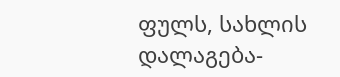ფულს, სახლის დალაგება-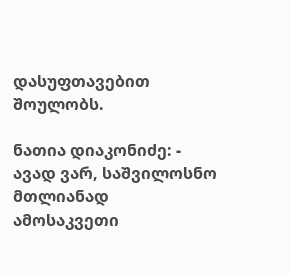დასუფთავებით შოულობს.

ნათია დიაკონიძე: - ავად ვარ, საშვილოსნო მთლიანად ამოსაკვეთი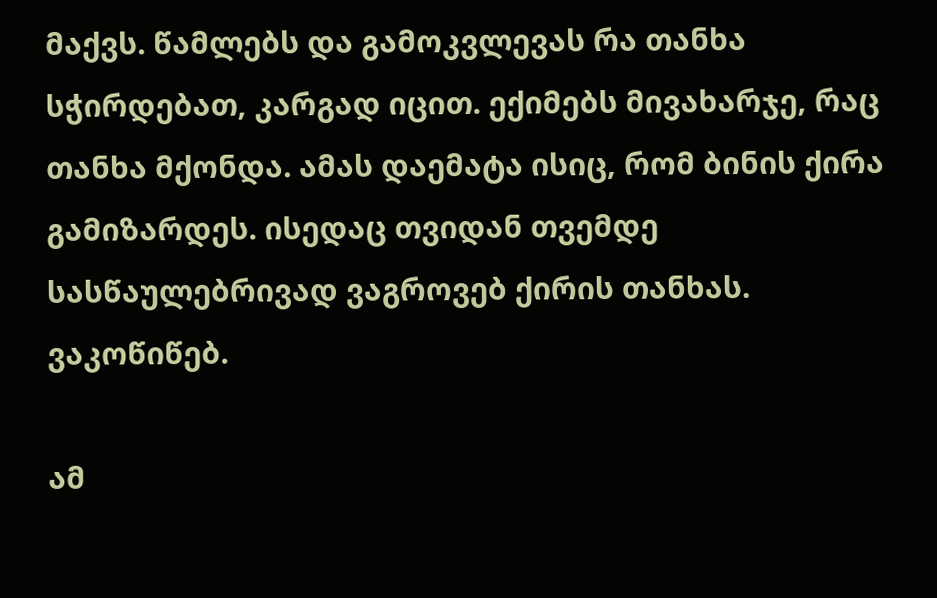მაქვს. წამლებს და გამოკვლევას რა თანხა სჭირდებათ, კარგად იცით. ექიმებს მივახარჯე, რაც თანხა მქონდა. ამას დაემატა ისიც, რომ ბინის ქირა გამიზარდეს. ისედაც თვიდან თვემდე სასწაულებრივად ვაგროვებ ქირის თანხას. ვაკოწიწებ.

ამ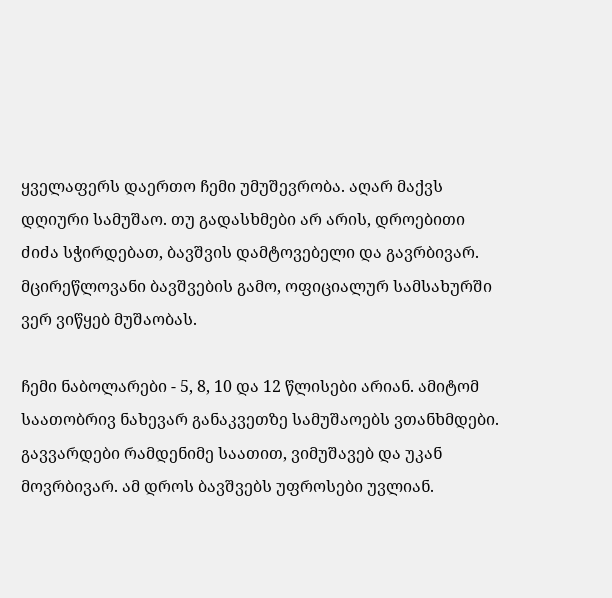ყველაფერს დაერთო ჩემი უმუშევრობა. აღარ მაქვს დღიური სამუშაო. თუ გადასხმები არ არის, დროებითი ძიძა სჭირდებათ, ბავშვის დამტოვებელი და გავრბივარ. მცირეწლოვანი ბავშვების გამო, ოფიციალურ სამსახურში ვერ ვიწყებ მუშაობას.

ჩემი ნაბოლარები - 5, 8, 10 და 12 წლისები არიან. ამიტომ საათობრივ ნახევარ განაკვეთზე სამუშაოებს ვთანხმდები. გავვარდები რამდენიმე საათით, ვიმუშავებ და უკან მოვრბივარ. ამ დროს ბავშვებს უფროსები უვლიან.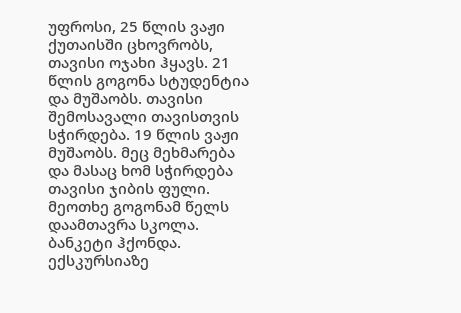უფროსი, 25 წლის ვაჟი ქუთაისში ცხოვრობს, თავისი ოჯახი ჰყავს. 21 წლის გოგონა სტუდენტია და მუშაობს. თავისი შემოსავალი თავისთვის სჭირდება. 19 წლის ვაჟი მუშაობს. მეც მეხმარება და მასაც ხომ სჭირდება თავისი ჯიბის ფული. მეოთხე გოგონამ წელს დაამთავრა სკოლა. ბანკეტი ჰქონდა. ექსკურსიაზე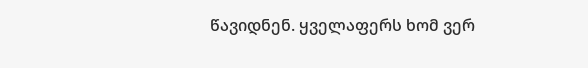წავიდნენ. ყველაფერს ხომ ვერ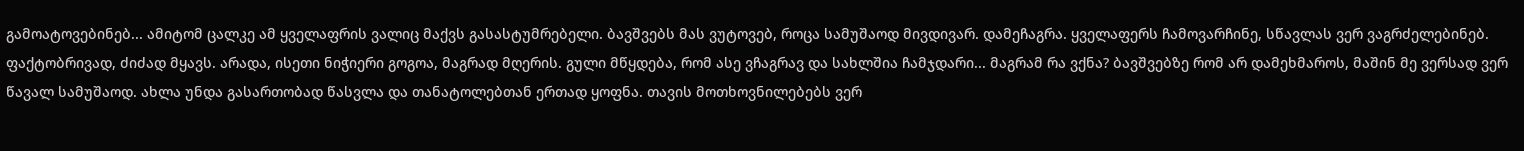გამოატოვებინებ... ამიტომ ცალკე ამ ყველაფრის ვალიც მაქვს გასასტუმრებელი. ბავშვებს მას ვუტოვებ, როცა სამუშაოდ მივდივარ. დამეჩაგრა. ყველაფერს ჩამოვარჩინე, სწავლას ვერ ვაგრძელებინებ. ფაქტობრივად, ძიძად მყავს. არადა, ისეთი ნიჭიერი გოგოა, მაგრად მღერის. გული მწყდება, რომ ასე ვჩაგრავ და სახლშია ჩამჯდარი... მაგრამ რა ვქნა? ბავშვებზე რომ არ დამეხმაროს, მაშინ მე ვერსად ვერ წავალ სამუშაოდ. ახლა უნდა გასართობად წასვლა და თანატოლებთან ერთად ყოფნა. თავის მოთხოვნილებებს ვერ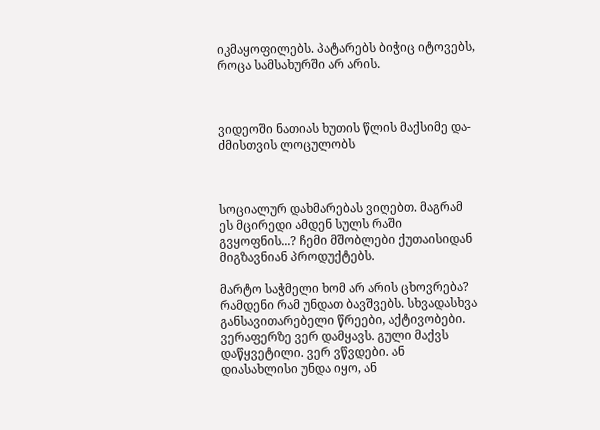იკმაყოფილებს. პატარებს ბიჭიც იტოვებს, როცა სამსახურში არ არის.



ვიდეოში ნათიას ხუთის წლის მაქსიმე და-ძმისთვის ლოცულობს



სოციალურ დახმარებას ვიღებთ. მაგრამ ეს მცირედი ამდენ სულს რაში გვყოფნის...? ჩემი მშობლები ქუთაისიდან მიგზავნიან პროდუქტებს.

მარტო საჭმელი ხომ არ არის ცხოვრება? რამდენი რამ უნდათ ბავშვებს. სხვადასხვა განსავითარებელი წრეები, აქტივობები. ვერაფერზე ვერ დამყავს. გული მაქვს დაწყვეტილი. ვერ ვწვდები. ან დიასახლისი უნდა იყო, ან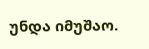უნდა იმუშაო.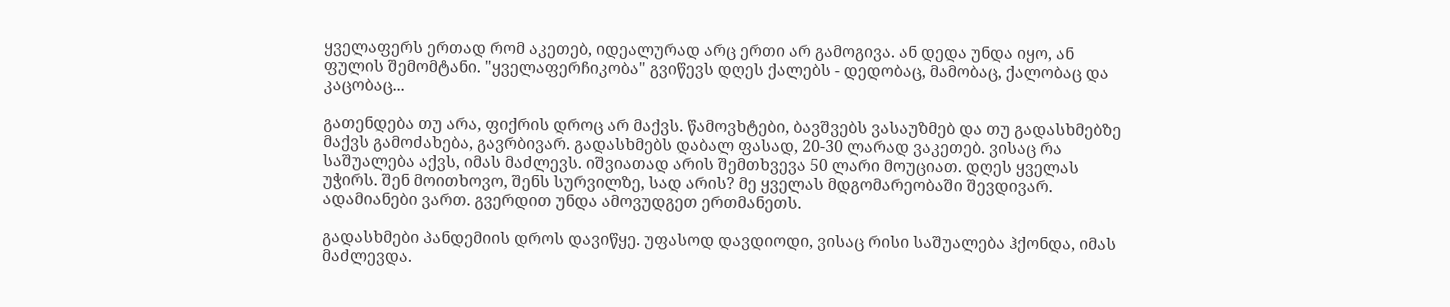ყველაფერს ერთად რომ აკეთებ, იდეალურად არც ერთი არ გამოგივა. ან დედა უნდა იყო, ან ფულის შემომტანი. "ყველაფერჩიკობა" გვიწევს დღეს ქალებს - დედობაც, მამობაც, ქალობაც და კაცობაც...

გათენდება თუ არა, ფიქრის დროც არ მაქვს. წამოვხტები, ბავშვებს ვასაუზმებ და თუ გადასხმებზე მაქვს გამოძახება, გავრბივარ. გადასხმებს დაბალ ფასად, 20-30 ლარად ვაკეთებ. ვისაც რა საშუალება აქვს, იმას მაძლევს. იშვიათად არის შემთხვევა 50 ლარი მოუციათ. დღეს ყველას უჭირს. შენ მოითხოვო, შენს სურვილზე, სად არის? მე ყველას მდგომარეობაში შევდივარ. ადამიანები ვართ. გვერდით უნდა ამოვუდგეთ ერთმანეთს.

გადასხმები პანდემიის დროს დავიწყე. უფასოდ დავდიოდი, ვისაც რისი საშუალება ჰქონდა, იმას მაძლევდა.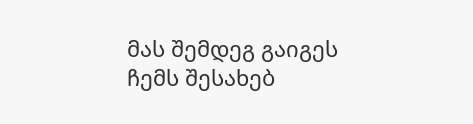მას შემდეგ გაიგეს ჩემს შესახებ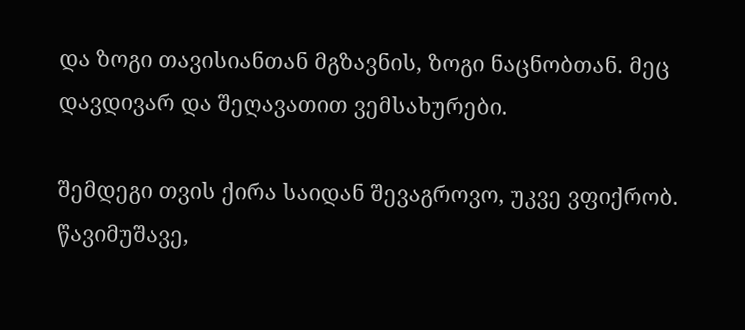და ზოგი თავისიანთან მგზავნის, ზოგი ნაცნობთან. მეც დავდივარ და შეღავათით ვემსახურები.

შემდეგი თვის ქირა საიდან შევაგროვო, უკვე ვფიქრობ. წავიმუშავე,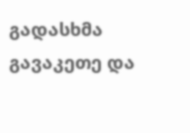გადასხმა გავაკეთე და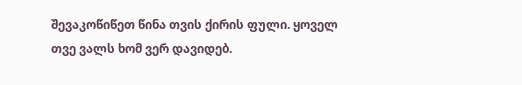შევაკოწიწეთ წინა თვის ქირის ფული. ყოველ თვე ვალს ხომ ვერ დავიდებ.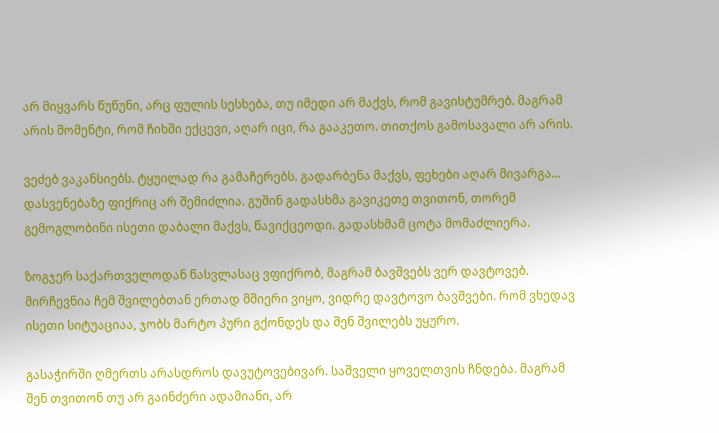არ მიყვარს წუწუნი, არც ფულის სესხება, თუ იმედი არ მაქვს, რომ გავისტუმრებ. მაგრამ არის მომენტი, რომ ჩიხში ექცევი, აღარ იცი, რა გააკეთო. თითქოს გამოსავალი არ არის.

ვეძებ ვაკანსიებს. ტყუილად რა გამაჩერებს. გადარბენა მაქვს, ფეხები აღარ მივარგა... დასვენებაზე ფიქრიც არ შემიძლია. გუშინ გადასხმა გავიკეთე თვითონ, თორემ გემოგლობინი ისეთი დაბალი მაქვს, წავიქცეოდი. გადასხმამ ცოტა მომაძლიერა.

ზოგჯერ საქართველოდან წასვლასაც ვფიქრობ, მაგრამ ბავშვებს ვერ დავტოვებ. მირჩევნია ჩემ შვილებთან ერთად მშიერი ვიყო, ვიდრე დავტოვო ბავშვები. რომ ვხედავ ისეთი სიტუაციაა, ჯობს მარტო პური გქონდეს და შენ შვილებს უყურო.

გასაჭირში ღმერთს არასდროს დავუტოვებივარ. საშველი ყოველთვის ჩნდება. მაგრამ შენ თვითონ თუ არ გაინძერი ადამიანი, არ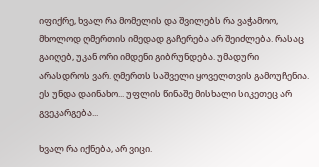იფიქრე, ხვალ რა მომელის და შვილებს რა ვაჭამოო, მხოლოდ ღმერთის იმედად გაჩერება არ შეიძლება. რასაც გაიღებ, უკან ორი იმდენი გიბრუნდება. უმადური არასდროს ვარ. ღმერთს საშველი ყოველთვის გამოუჩენია. ეს უნდა დაინახო... უფლის წინაშე მისხალი სიკეთეც არ გვეკარგება...

ხვალ რა იქნება, არ ვიცი.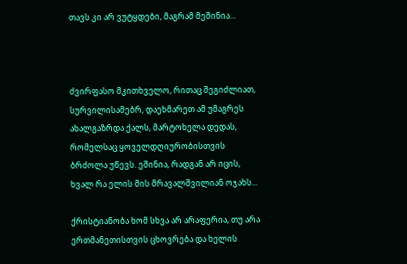თავს კი არ ვუტყდები, მაგრამ მეშინია...



ძვირფასო მკითხველო, რითაც შეგიძლიათ, სურვილისამებრ, დაეხმარეთ ამ უმაგრეს ახალგაზრდა ქალს, მარტოხელა დედას, რომელსაც ყოველდღიურობისთვის ბრძოლა უწევს. ეშინია, რადგან არ იცის, ხვალ რა ელის მის მრავალშვილიან ოჯახს...

ქრისტიანობა ხომ სხვა არ არაფერია, თუ არა ერთმანეთისთვის ცხოვრება და ხელის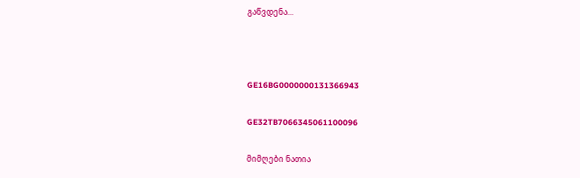გაწვდენა...



GE16BG0000000131366943

GE32TB7066345061100096

მიმღები ნათია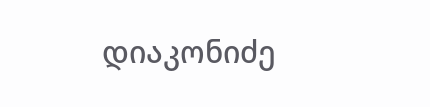დიაკონიძე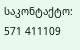საკონტაქტო: 571 411109